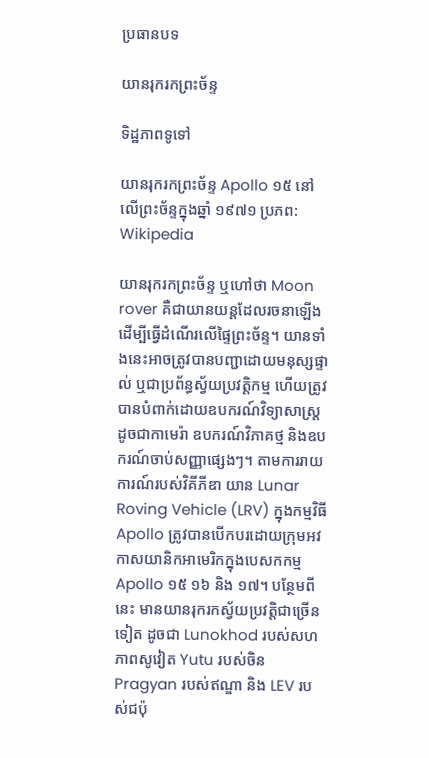ប្រធានបទ

យានរុករកព្រះច័ន្ទ

ទិដ្ឋភាពទូទៅ

យានរុករកព្រះច័ន្ទ Apollo ១៥ នៅលើព្រះច័ន្ទក្នុងឆ្នាំ ១៩៧១ ប្រភព: Wikipedia

យានរុករកព្រះច័ន្ទ ឬហៅថា Moon rover គឺជាយានយន្តដែលរចនាឡើងដើម្បីធ្វើដំណើរលើផ្ទៃព្រះច័ន្ទ។ យានទាំងនេះអាចត្រូវបានបញ្ជាដោយមនុស្សផ្ទាល់ ឬជាប្រព័ន្ធស្វ័យប្រវត្តិកម្ម ហើយត្រូវបានបំពាក់ដោយឧបករណ៍វិទ្យាសាស្ត្រដូចជាកាមេរ៉ា ឧបករណ៍វិភាគថ្ម និងឧបករណ៍ចាប់សញ្ញាផ្សេងៗ។ តាមការរាយការណ៍របស់វិគីភីឌា យាន Lunar Roving Vehicle (LRV) ក្នុងកម្មវិធី Apollo ត្រូវបានបើកបរដោយក្រុមអវកាសយានិកអាមេរិកក្នុងបេសកកម្ម Apollo ១៥ ១៦ និង ១៧។ បន្ថែមពីនេះ មានយានរុករកស្វ័យប្រវត្តិជាច្រើនទៀត ដូចជា Lunokhod របស់សហភាពសូវៀត Yutu របស់ចិន Pragyan របស់ឥណ្ឌា និង LEV របស់ជប៉ុ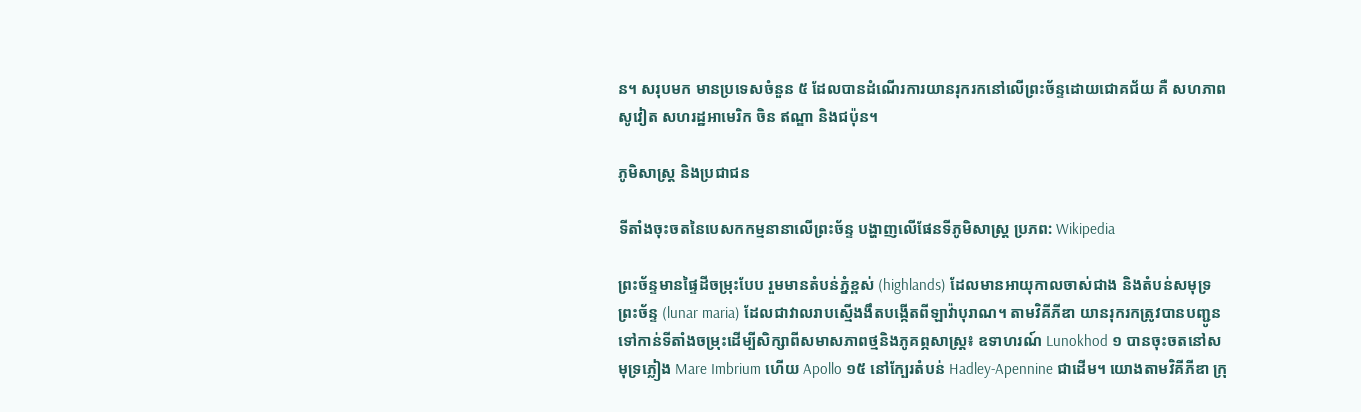ន។ សរុបមក មានប្រទេសចំនួន ៥ ដែលបានដំណើរការយានរុករកនៅលើព្រះច័ន្ទដោយជោគជ័យ គឺ សហភាពសូវៀត សហរដ្ឋអាមេរិក ចិន ឥណ្ឌា និងជប៉ុន។

ភូមិសាស្ត្រ និងប្រជាជន

ទីតាំងចុះចតនៃបេសកកម្មនានាលើព្រះច័ន្ទ បង្ហាញលើផែនទីភូមិសាស្ត្រ ប្រភព: Wikipedia

ព្រះច័ន្ទមានផ្ទៃដីចម្រុះបែប រួមមានតំបន់ភ្នំខ្ពស់ (highlands) ដែលមានអាយុកាលចាស់ជាង និងតំបន់សមុទ្រព្រះច័ន្ទ (lunar maria) ដែលជាវាលរាបស្មើងងឹតបង្កើតពីឡាវ៉ាបុរាណ។ តាមវិគីភីឌា យានរុករកត្រូវបានបញ្ជូនទៅកាន់ទីតាំងចម្រុះដើម្បីសិក្សាពីសមាសភាពថ្មនិងភូគព្ភសាស្ត្រ៖ ឧទាហរណ៍ Lunokhod ១ បានចុះចតនៅសមុទ្រភ្លៀង Mare Imbrium ហើយ Apollo ១៥ នៅក្បែរតំបន់ Hadley-Apennine ជាដើម។ យោងតាមវិគីភីឌា ក្រុ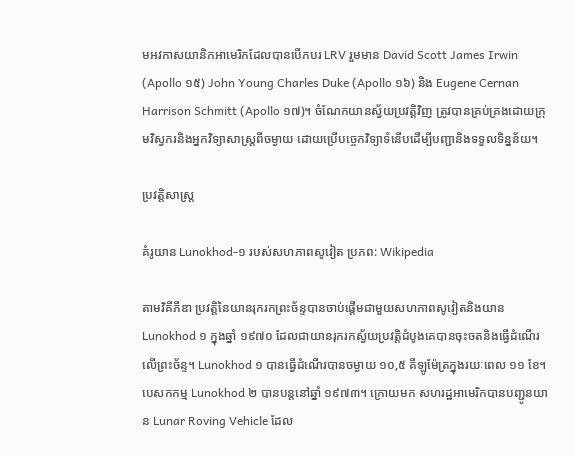មអវកាសយានិកអាមេរិកដែលបានបើកបរ LRV រួមមាន David Scott James Irwin (Apollo ១៥) John Young Charles Duke (Apollo ១៦) និង Eugene Cernan Harrison Schmitt (Apollo ១៧)។ ចំណែកយានស្វ័យប្រវត្តិវិញ ត្រូវបានគ្រប់គ្រងដោយក្រុមវិស្វករនិងអ្នកវិទ្យាសាស្ត្រពីចម្ងាយ ដោយប្រើបច្ចេកវិទ្យាទំនើបដើម្បីបញ្ជានិងទទួលទិន្នន័យ។

ប្រវត្តិសាស្ត្រ

គំរូយាន Lunokhod-១ របស់សហភាពសូវៀត ប្រភព: Wikipedia

តាមវិគីភីឌា ប្រវត្តិនៃយានរុករកព្រះច័ន្ទបានចាប់ផ្តើមជាមួយសហភាពសូវៀតនិងយាន Lunokhod ១ ក្នុងឆ្នាំ ១៩៧០ ដែលជាយានរុករកស្វ័យប្រវត្តិដំបូងគេបានចុះចតនិងធ្វើដំណើរលើព្រះច័ន្ទ។ Lunokhod ១ បានធ្វើដំណើរបានចម្ងាយ ១០,៥ គីឡូម៉ែត្រក្នុងរយៈពេល ១១ ខែ។ បេសកកម្ម Lunokhod ២ បានបន្តនៅឆ្នាំ ១៩៧៣។ ក្រោយមក សហរដ្ឋអាមេរិកបានបញ្ជូនយាន Lunar Roving Vehicle ដែល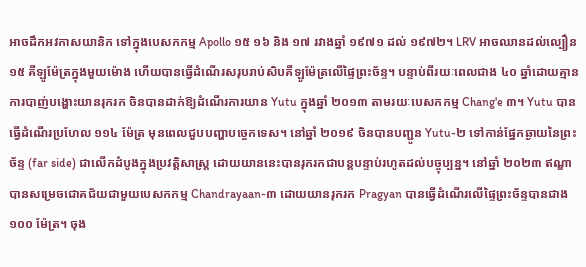អាចដឹកអវកាសយានិក ទៅក្នុងបេសកកម្ម Apollo ១៥ ១៦ និង ១៧ រវាងឆ្នាំ ១៩៧១ ដល់ ១៩៧២។ LRV អាចឈានដល់ល្បឿន ១៥ គីឡូម៉ែត្រក្នុងមួយម៉ោង ហើយបានធ្វើដំណើរសរុបរាប់សិបគីឡូម៉ែត្រលើផ្ទៃព្រះច័ន្ទ។ បន្ទាប់ពីរយៈពេលជាង ៤០ ឆ្នាំដោយគ្មានការបាញ់បង្ហោះយានរុករក ចិនបានដាក់ឱ្យដំណើរការយាន Yutu ក្នុងឆ្នាំ ២០១៣ តាមរយៈបេសកកម្ម Chang'e ៣។ Yutu បានធ្វើដំណើរប្រហែល ១១៤ ម៉ែត្រ មុនពេលជួបបញ្ហាបច្ចេកទេស។ នៅឆ្នាំ ២០១៩ ចិនបានបញ្ជូន Yutu-២ ទៅកាន់ផ្នែកឆ្ងាយនៃព្រះច័ន្ទ (far side) ជាលើកដំបូងក្នុងប្រវត្តិសាស្ត្រ ដោយយាននេះបានរុករកជាបន្តបន្ទាប់រហូតដល់បច្ចុប្បន្ន។ នៅឆ្នាំ ២០២៣ ឥណ្ឌាបានសម្រេចជោគជ័យជាមួយបេសកកម្ម Chandrayaan-៣ ដោយយានរុករក Pragyan បានធ្វើដំណើរលើផ្ទៃព្រះច័ន្ទបានជាង ១០០ ម៉ែត្រ។ ចុង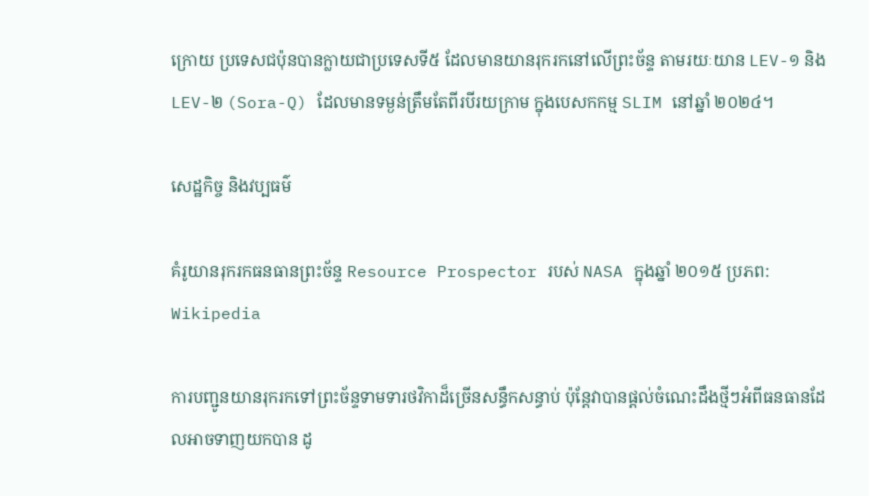ក្រោយ ប្រទេសជប៉ុនបានក្លាយជាប្រទេសទី៥ ដែលមានយានរុករកនៅលើព្រះច័ន្ទ តាមរយៈយាន LEV-១ និង LEV-២ (Sora-Q) ដែលមានទម្ងន់ត្រឹមតែពីរបីរយក្រាម ក្នុងបេសកកម្ម SLIM នៅឆ្នាំ ២០២៤។

សេដ្ឋកិច្ច និងវប្បធម៌

គំរូយានរុករកធនធានព្រះច័ន្ទ Resource Prospector របស់ NASA ក្នុងឆ្នាំ ២០១៥ ប្រភព: Wikipedia

ការបញ្ជូនយានរុករកទៅព្រះច័ន្ទទាមទារថវិកាដ៏ច្រើនសន្ធឹកសន្ធាប់ ប៉ុន្តែវាបានផ្តល់ចំណេះដឹងថ្មីៗអំពីធនធានដែលអាចទាញយកបាន ដូ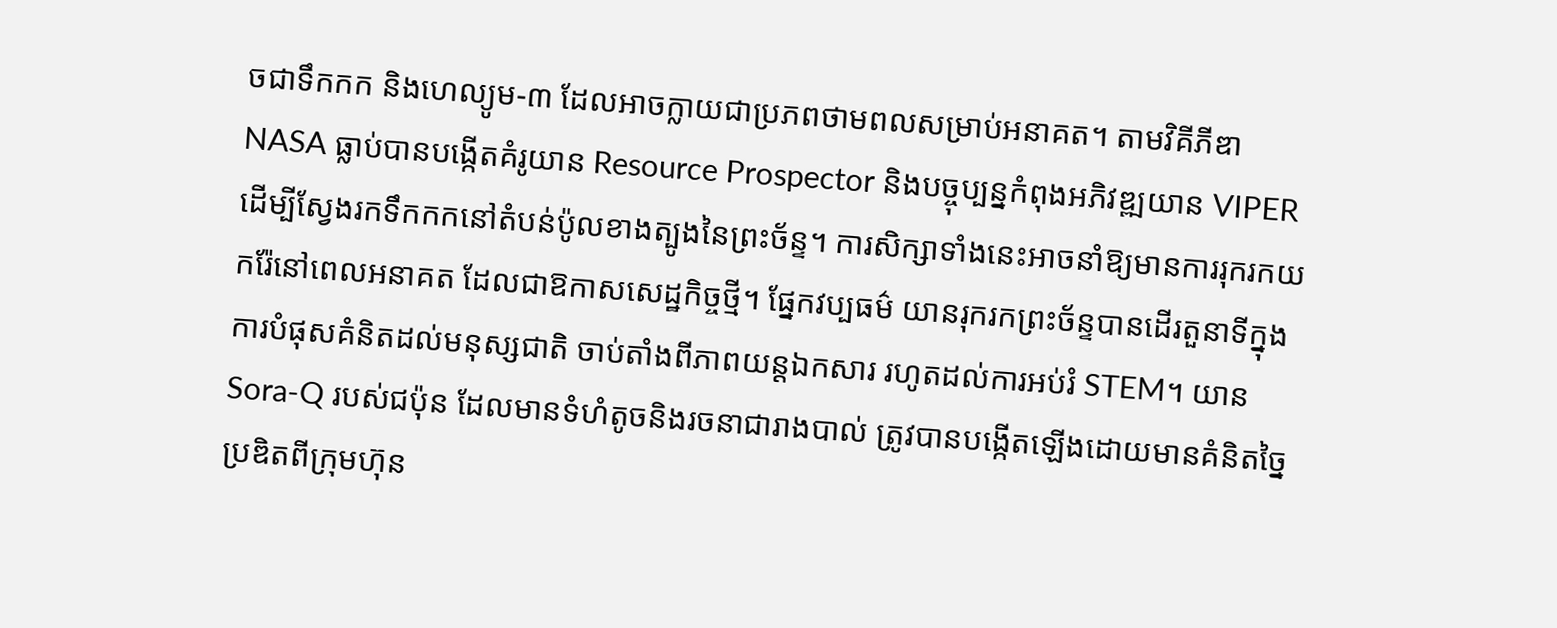ចជាទឹកកក និងហេល្យូម-៣ ដែលអាចក្លាយជាប្រភពថាមពលសម្រាប់អនាគត។ តាមវិគីភីឌា NASA ធ្លាប់បានបង្កើតគំរូយាន Resource Prospector និងបច្ចុប្បន្នកំពុងអភិវឌ្ឍយាន VIPER ដើម្បីស្វែងរកទឹកកកនៅតំបន់ប៉ូលខាងត្បូងនៃព្រះច័ន្ទ។ ការសិក្សាទាំងនេះអាចនាំឱ្យមានការរុករកយករ៉ែនៅពេលអនាគត ដែលជាឱកាសសេដ្ឋកិច្ចថ្មី។ ផ្នែកវប្បធម៌ យានរុករកព្រះច័ន្ទបានដើរតួនាទីក្នុងការបំផុសគំនិតដល់មនុស្សជាតិ ចាប់តាំងពីភាពយន្តឯកសារ រហូតដល់ការអប់រំ STEM។ យាន Sora-Q របស់ជប៉ុន ដែលមានទំហំតូចនិងរចនាជារាងបាល់ ត្រូវបានបង្កើតឡើងដោយមានគំនិតច្នៃប្រឌិតពីក្រុមហ៊ុន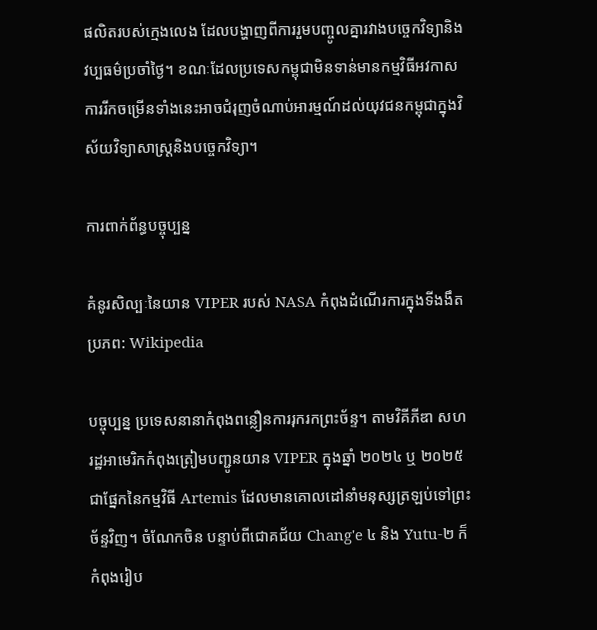ផលិតរបស់ក្មេងលេង ដែលបង្ហាញពីការរួមបញ្ចូលគ្នារវាងបច្ចេកវិទ្យានិងវប្បធម៌ប្រចាំថ្ងៃ។ ខណៈដែលប្រទេសកម្ពុជាមិនទាន់មានកម្មវិធីអវកាស ការរីកចម្រើនទាំងនេះអាចជំរុញចំណាប់អារម្មណ៍ដល់យុវជនកម្ពុជាក្នុងវិស័យវិទ្យាសាស្ត្រនិងបច្ចេកវិទ្យា។

ការពាក់ព័ន្ធបច្ចុប្បន្ន

គំនូរសិល្បៈនៃយាន VIPER របស់ NASA កំពុងដំណើរការក្នុងទីងងឹត ប្រភព: Wikipedia

បច្ចុប្បន្ន ប្រទេសនានាកំពុងពន្លឿនការរុករកព្រះច័ន្ទ។ តាមវិគីភីឌា សហរដ្ឋអាមេរិកកំពុងត្រៀមបញ្ជូនយាន VIPER ក្នុងឆ្នាំ ២០២៤ ឬ ២០២៥ ជាផ្នែកនៃកម្មវិធី Artemis ដែលមានគោលដៅនាំមនុស្សត្រឡប់ទៅព្រះច័ន្ទវិញ។ ចំណែកចិន បន្ទាប់ពីជោគជ័យ Chang'e ៤ និង Yutu-២ ក៏កំពុងរៀប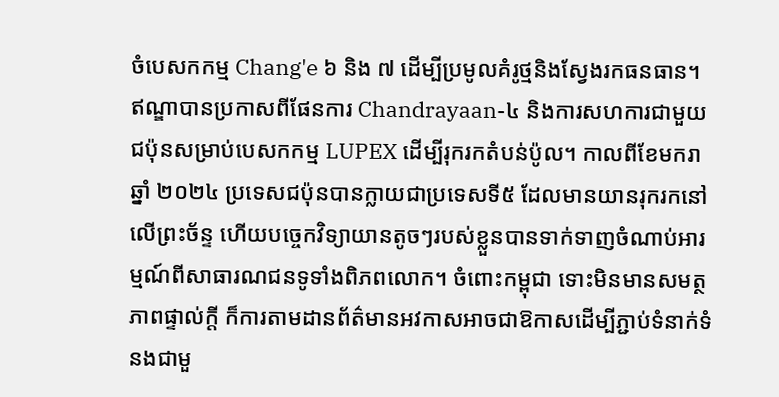ចំបេសកកម្ម Chang'e ៦ និង ៧ ដើម្បីប្រមូលគំរូថ្មនិងស្វែងរកធនធាន។ ឥណ្ឌាបានប្រកាសពីផែនការ Chandrayaan-៤ និងការសហការជាមួយជប៉ុនសម្រាប់បេសកកម្ម LUPEX ដើម្បីរុករកតំបន់ប៉ូល។ កាលពីខែមករា ឆ្នាំ ២០២៤ ប្រទេសជប៉ុនបានក្លាយជាប្រទេសទី៥ ដែលមានយានរុករកនៅលើព្រះច័ន្ទ ហើយបច្ចេកវិទ្យាយានតូចៗរបស់ខ្លួនបានទាក់ទាញចំណាប់អារម្មណ៍ពីសាធារណជនទូទាំងពិភពលោក។ ចំពោះកម្ពុជា ទោះមិនមានសមត្ថភាពផ្ទាល់ក្តី ក៏ការតាមដានព័ត៌មានអវកាសអាចជាឱកាសដើម្បីភ្ជាប់ទំនាក់ទំនងជាមួ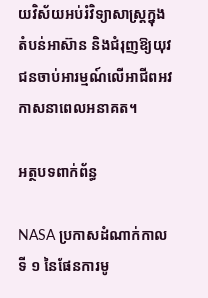យវិស័យអប់រំវិទ្យាសាស្ត្រក្នុងតំបន់អាស៊ាន និងជំរុញឱ្យយុវជនចាប់អារម្មណ៍លើអាជីពអវកាសនាពេលអនាគត។

អត្ថបទពាក់ព័ន្ធ

NASA ប្រកាសដំណាក់កាលទី ១ នៃផែនការមូ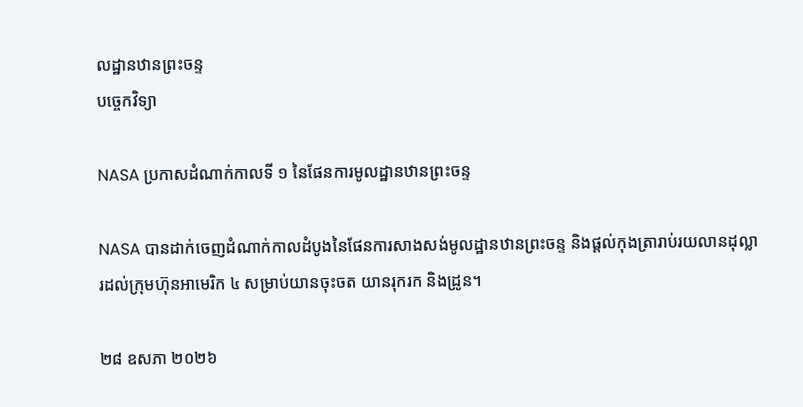លដ្ឋានឋានព្រះចន្ទ
បច្ចេកវិទ្យា

NASA ប្រកាសដំណាក់កាលទី ១ នៃផែនការមូលដ្ឋានឋានព្រះចន្ទ

NASA បានដាក់ចេញដំណាក់កាលដំបូងនៃផែនការសាងសង់មូលដ្ឋានឋានព្រះចន្ទ និងផ្តល់កុងត្រារាប់រយលានដុល្លារដល់ក្រុមហ៊ុនអាមេរិក ៤ សម្រាប់យានចុះចត យានរុករក និងដ្រូន។

២៨ ឧសភា ២០២៦